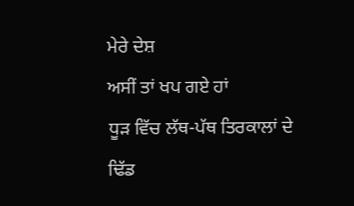ਮੇਰੇ ਦੇਸ਼
ਅਸੀਂ ਤਾਂ ਖਪ ਗਏ ਹਾਂ
ਧੂੜ ਵਿੱਚ ਲੱਥ-ਪੱਥ ਤਿਰਕਾਲਾਂ ਦੇ ਢਿੱਡ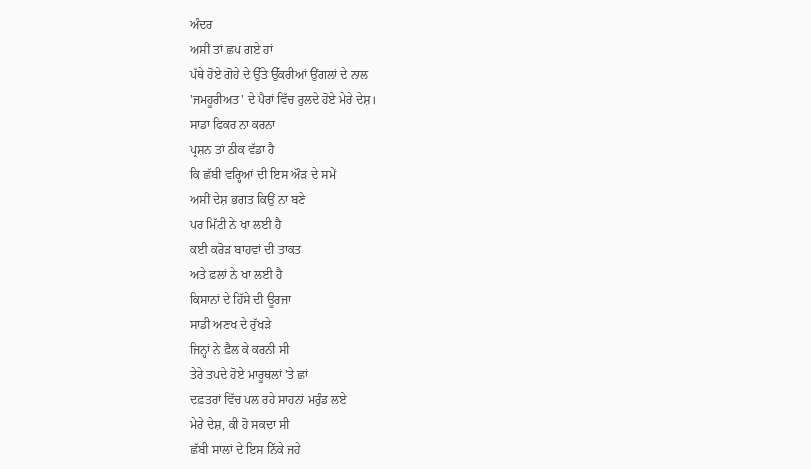ਅੰਦਰ
ਅਸੀਂ ਤਾਂ ਛਪ ਗਏ ਹਾਂ
ਪੱਥੇ ਹੋਏ ਗੋਹੇ ਦੇ ਉੱਤੇ ਉੱਕਰੀਆਂ ਉਂਗਲਾਂ ਦੇ ਨਾਲ
'ਜਮਹੂਰੀਅਤ' ਦੇ ਪੈਰਾਂ ਵਿੱਚ ਰੁਲਦੇ ਹੋਏ ਮੇਰੇ ਦੇਸ਼।
ਸਾਡਾ ਫਿਕਰ ਨਾ ਕਰਨਾ
ਪ੍ਰਸ਼ਨ ਤਾਂ ਠੀਕ ਵੱਡਾ ਹੈ
ਕਿ ਛੱਬੀ ਵਰ੍ਹਿਆਂ ਦੀ ਇਸ ਔੜ ਦੇ ਸਮੇਂ
ਅਸੀਂ ਦੇਸ਼ ਭਗਤ ਕਿਉਂ ਨਾ ਬਣੇ
ਪਰ ਮਿੱਟੀ ਨੇ ਖਾ ਲਈ ਹੈ
ਕਈ ਕਰੋੜ ਬਾਹਵਾਂ ਦੀ ਤਾਕਤ
ਅਤੇ ਫ਼ਲਾਂ ਨੇ ਖਾ ਲਈ ਹੈ
ਕਿਸਾਨਾਂ ਦੇ ਹਿੱਸੇ ਦੀ ਊਰਜਾ
ਸਾਡੀ ਅਣਖ ਦੇ ਰੁੱਖੜੇ
ਜਿਨ੍ਹਾਂ ਨੇ ਫ਼ੈਲ ਕੇ ਕਰਨੀ ਸੀ
ਤੇਰੇ ਤਪਦੇ ਹੋਏ ਮਾਰੂਥਲਾਂ 'ਤੇ ਛਾਂ
ਦਫ਼ਤਰਾਂ ਵਿੱਚ ਪਲ ਰਹੇ ਸਾਹਨਾਂ ਮਰੁੰਡ ਲਏ
ਮੇਰੇ ਦੇਸ਼, ਕੀ ਹੋ ਸਕਦਾ ਸੀ
ਛੱਬੀ ਸਾਲਾਂ ਦੇ ਇਸ ਨਿੱਕੇ ਜਹੇ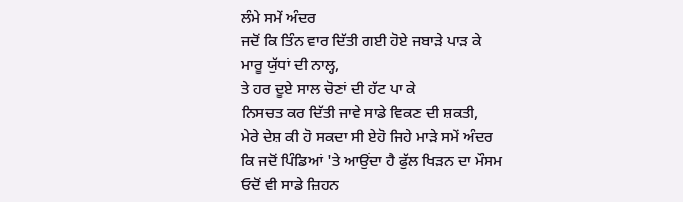ਲੰਮੇ ਸਮੇਂ ਅੰਦਰ
ਜਦੋਂ ਕਿ ਤਿੰਨ ਵਾਰ ਦਿੱਤੀ ਗਈ ਹੋਏ ਜਬਾੜੇ ਪਾੜ ਕੇ
ਮਾਰੂ ਯੁੱਧਾਂ ਦੀ ਨਾਲ੍ਹ,
ਤੇ ਹਰ ਦੂਏ ਸਾਲ ਚੋਣਾਂ ਦੀ ਹੱਟ ਪਾ ਕੇ
ਨਿਸਚਤ ਕਰ ਦਿੱਤੀ ਜਾਵੇ ਸਾਡੇ ਵਿਕਣ ਦੀ ਸ਼ਕਤੀ,
ਮੇਰੇ ਦੇਸ਼ ਕੀ ਹੋ ਸਕਦਾ ਸੀ ਏਹੋ ਜਿਹੇ ਮਾੜੇ ਸਮੇਂ ਅੰਦਰ
ਕਿ ਜਦੋਂ ਪਿੰਡਿਆਂ 'ਤੇ ਆਉਂਦਾ ਹੈ ਫੁੱਲ ਖਿੜਨ ਦਾ ਮੌਸਮ
ਓਦੋਂ ਵੀ ਸਾਡੇ ਜ਼ਿਹਨ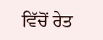ਵਿੱਚੋਂ ਰੇਤ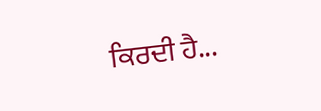ਕਿਰਦੀ ਹੈ...